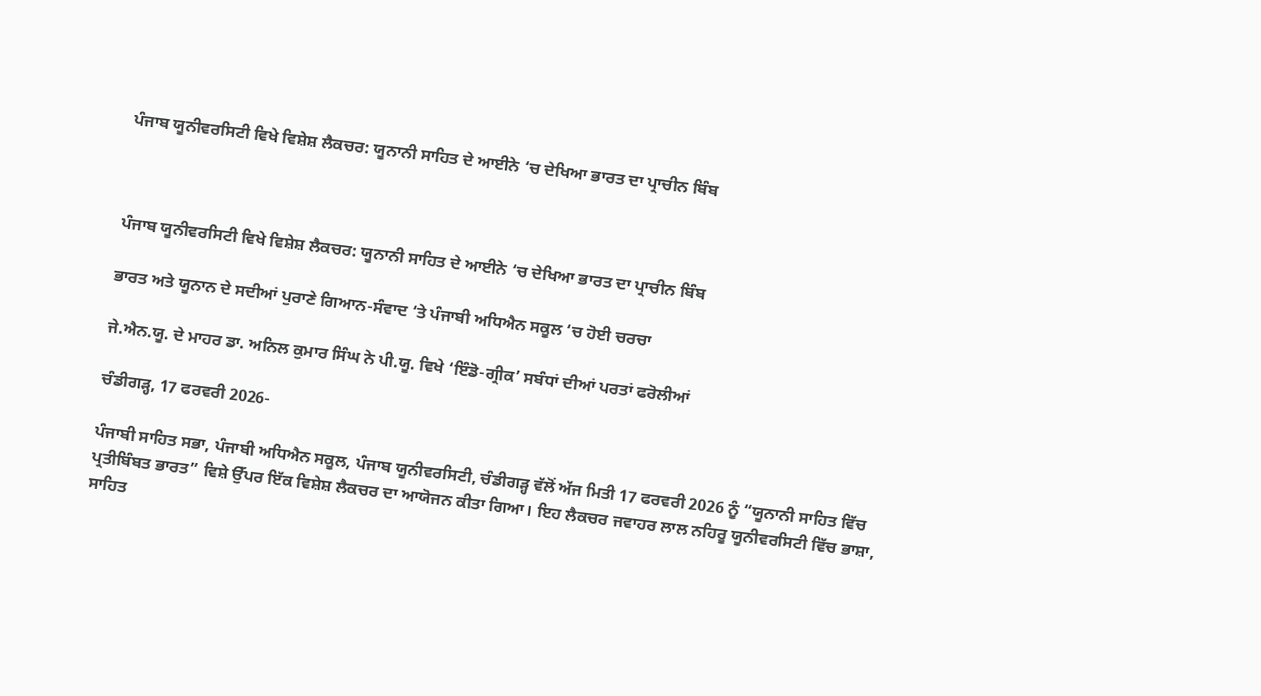ਪੰਜਾਬ ਯੂਨੀਵਰਸਿਟੀ ਵਿਖੇ ਵਿਸ਼ੇਸ਼ ਲੈਕਚਰ: ਯੂਨਾਨੀ ਸਾਹਿਤ ਦੇ ਆਈਨੇ ‘ਚ ਦੇਖਿਆ ਭਾਰਤ ਦਾ ਪ੍ਰਾਚੀਨ ਬਿੰਬ



ਪੰਜਾਬ ਯੂਨੀਵਰਸਿਟੀ ਵਿਖੇ ਵਿਸ਼ੇਸ਼ ਲੈਕਚਰ: ਯੂਨਾਨੀ ਸਾਹਿਤ ਦੇ ਆਈਨੇ ‘ਚ ਦੇਖਿਆ ਭਾਰਤ ਦਾ ਪ੍ਰਾਚੀਨ ਬਿੰਬ

ਭਾਰਤ ਅਤੇ ਯੂਨਾਨ ਦੇ ਸਦੀਆਂ ਪੁਰਾਣੇ ਗਿਆਨ-ਸੰਵਾਦ ‘ਤੇ ਪੰਜਾਬੀ ਅਧਿਐਨ ਸਕੂਲ ‘ਚ ਹੋਈ ਚਰਚਾ

ਜੇ.ਐਨ.ਯੂ. ਦੇ ਮਾਹਰ ਡਾ. ਅਨਿਲ ਕੁਮਾਰ ਸਿੰਘ ਨੇ ਪੀ.ਯੂ. ਵਿਖੇ ‘ਇੰਡੋ-ਗ੍ਰੀਕ’ ਸਬੰਧਾਂ ਦੀਆਂ ਪਰਤਾਂ ਫਰੋਲੀਆਂ

ਚੰਡੀਗੜ੍ਹ, 17 ਫਰਵਰੀ 2026-

ਪੰਜਾਬੀ ਸਾਹਿਤ ਸਭਾ, ਪੰਜਾਬੀ ਅਧਿਐਨ ਸਕੂਲ, ਪੰਜਾਬ ਯੂਨੀਵਰਸਿਟੀ, ਚੰਡੀਗੜ੍ਹ ਵੱਲੋਂ ਅੱਜ ਮਿਤੀ 17 ਫਰਵਰੀ 2026 ਨੂੰ “ਯੂਨਾਨੀ ਸਾਹਿਤ ਵਿੱਚ ਪ੍ਰਤੀਬਿੰਬਤ ਭਾਰਤ” ਵਿਸ਼ੇ ਉੱਪਰ ਇੱਕ ਵਿਸ਼ੇਸ਼ ਲੈਕਚਰ ਦਾ ਆਯੋਜਨ ਕੀਤਾ ਗਿਆ। ਇਹ ਲੈਕਚਰ ਜਵਾਹਰ ਲਾਲ ਨਹਿਰੂ ਯੂਨੀਵਰਸਿਟੀ ਵਿੱਚ ਭਾਸ਼ਾ, ਸਾਹਿਤ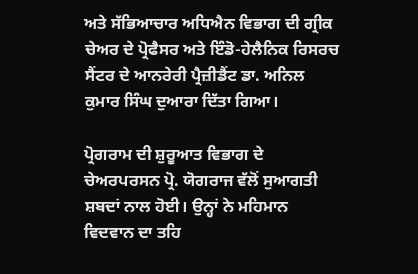ਅਤੇ ਸੱਭਿਆਚਾਰ ਅਧਿਐਨ ਵਿਭਾਗ ਦੀ ਗ੍ਰੀਕ ਚੇਅਰ ਦੇ ਪ੍ਰੋਫੈਸਰ ਅਤੇ ਇੰਡੋ-ਹੇਲੈਨਿਕ ਰਿਸਰਚ ਸੈਂਟਰ ਦੇ ਆਨਰੇਰੀ ਪ੍ਰੈਜ਼ੀਡੈਂਟ ਡਾ. ਅਨਿਲ ਕੁਮਾਰ ਸਿੰਘ ਦੁਆਰਾ ਦਿੱਤਾ ਗਿਆ।

ਪ੍ਰੋਗਰਾਮ ਦੀ ਸ਼ੁਰੂਆਤ ਵਿਭਾਗ ਦੇ ਚੇਅਰਪਰਸਨ ਪ੍ਰੋ. ਯੋਗਰਾਜ ਵੱਲੋਂ ਸੁਆਗਤੀ ਸ਼ਬਦਾਂ ਨਾਲ ਹੋਈ। ਉਨ੍ਹਾਂ ਨੇ ਮਹਿਮਾਨ ਵਿਦਵਾਨ ਦਾ ਤਹਿ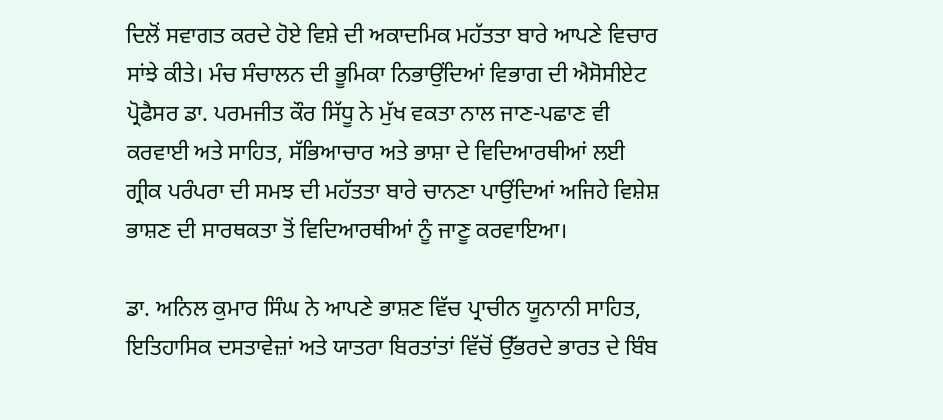ਦਿਲੋਂ ਸਵਾਗਤ ਕਰਦੇ ਹੋਏ ਵਿਸ਼ੇ ਦੀ ਅਕਾਦਮਿਕ ਮਹੱਤਤਾ ਬਾਰੇ ਆਪਣੇ ਵਿਚਾਰ ਸਾਂਝੇ ਕੀਤੇ। ਮੰਚ ਸੰਚਾਲਨ ਦੀ ਭੂਮਿਕਾ ਨਿਭਾਉਂਦਿਆਂ ਵਿਭਾਗ ਦੀ ਐਸੋਸੀਏਟ ਪ੍ਰੋਫੈਸਰ ਡਾ. ਪਰਮਜੀਤ ਕੌਰ ਸਿੱਧੂ ਨੇ ਮੁੱਖ ਵਕਤਾ ਨਾਲ ਜਾਣ-ਪਛਾਣ ਵੀ ਕਰਵਾਈ ਅਤੇ ਸਾਹਿਤ, ਸੱਭਿਆਚਾਰ ਅਤੇ ਭਾਸ਼ਾ ਦੇ ਵਿਦਿਆਰਥੀਆਂ ਲਈ ਗ੍ਰੀਕ ਪਰੰਪਰਾ ਦੀ ਸਮਝ ਦੀ ਮਹੱਤਤਾ ਬਾਰੇ ਚਾਨਣਾ ਪਾਉਂਦਿਆਂ ਅਜਿਹੇ ਵਿਸ਼ੇਸ਼ ਭਾਸ਼ਣ ਦੀ ਸਾਰਥਕਤਾ ਤੋਂ ਵਿਦਿਆਰਥੀਆਂ ਨੂੰ ਜਾਣੂ ਕਰਵਾਇਆ।

ਡਾ. ਅਨਿਲ ਕੁਮਾਰ ਸਿੰਘ ਨੇ ਆਪਣੇ ਭਾਸ਼ਣ ਵਿੱਚ ਪ੍ਰਾਚੀਨ ਯੂਨਾਨੀ ਸਾਹਿਤ, ਇਤਿਹਾਸਿਕ ਦਸਤਾਵੇਜ਼ਾਂ ਅਤੇ ਯਾਤਰਾ ਬਿਰਤਾਂਤਾਂ ਵਿੱਚੋਂ ਉੱਭਰਦੇ ਭਾਰਤ ਦੇ ਬਿੰਬ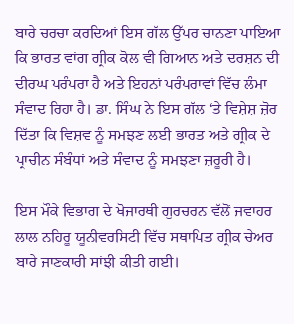ਬਾਰੇ ਚਰਚਾ ਕਰਦਿਆਂ ਇਸ ਗੱਲ ਉੱਪਰ ਚਾਨਣਾ ਪਾਇਆ ਕਿ ਭਾਰਤ ਵਾਂਗ ਗ੍ਰੀਕ ਕੋਲ ਵੀ ਗਿਆਨ ਅਤੇ ਦਰਸ਼ਨ ਦੀ ਦੀਰਘ ਪਰੰਪਰਾ ਹੈ ਅਤੇ ਇਹਨਾਂ ਪਰੰਪਰਾਵਾਂ ਵਿੱਚ ਲੰਮਾ ਸੰਵਾਦ ਰਿਹਾ ਹੈ। ਡਾ. ਸਿੰਘ ਨੇ ਇਸ ਗੱਲ ‘ਤੇ ਵਿਸ਼ੇਸ਼ ਜ਼ੋਰ ਦਿੱਤਾ ਕਿ ਵਿਸ਼ਵ ਨੂੰ ਸਮਝਣ ਲਈ ਭਾਰਤ ਅਤੇ ਗ੍ਰੀਕ ਦੇ ਪ੍ਰਾਚੀਨ ਸੰਬੰਧਾਂ ਅਤੇ ਸੰਵਾਦ ਨੂੰ ਸਮਝਣਾ ਜ਼ਰੂਰੀ ਹੈ।

ਇਸ ਮੌਕੇ ਵਿਭਾਗ ਦੇ ਖੋਜਾਰਥੀ ਗੁਰਚਰਨ ਵੱਲੋਂ ਜਵਾਹਰ ਲਾਲ ਨਹਿਰੂ ਯੂਨੀਵਰਸਿਟੀ ਵਿੱਚ ਸਥਾਪਿਤ ਗ੍ਰੀਕ ਚੇਅਰ ਬਾਰੇ ਜਾਣਕਾਰੀ ਸਾਂਝੀ ਕੀਤੀ ਗਈ।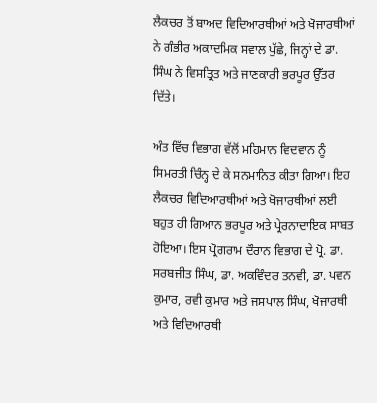ਲੈਕਚਰ ਤੋਂ ਬਾਅਦ ਵਿਦਿਆਰਥੀਆਂ ਅਤੇ ਖੋਜਾਰਥੀਆਂ ਨੇ ਗੰਭੀਰ ਅਕਾਦਮਿਕ ਸਵਾਲ ਪੁੱਛੇ, ਜਿਨ੍ਹਾਂ ਦੇ ਡਾ. ਸਿੰਘ ਨੇ ਵਿਸਤ੍ਰਿਤ ਅਤੇ ਜਾਣਕਾਰੀ ਭਰਪੂਰ ਉੱਤਰ ਦਿੱਤੇ।

ਅੰਤ ਵਿੱਚ ਵਿਭਾਗ ਵੱਲੋਂ ਮਹਿਮਾਨ ਵਿਦਵਾਨ ਨੂੰ ਸਿਮਰਤੀ ਚਿੰਨ੍ਹ ਦੇ ਕੇ ਸਨਮਾਨਿਤ ਕੀਤਾ ਗਿਆ। ਇਹ ਲੈਕਚਰ ਵਿਦਿਆਰਥੀਆਂ ਅਤੇ ਖੋਜਾਰਥੀਆਂ ਲਈ ਬਹੁਤ ਹੀ ਗਿਆਨ ਭਰਪੂਰ ਅਤੇ ਪ੍ਰੇਰਨਾਦਾਇਕ ਸਾਬਤ ਹੋਇਆ। ਇਸ ਪ੍ਰੋਗਰਾਮ ਦੌਰਾਨ ਵਿਭਾਗ ਦੇ ਪ੍ਰੋ. ਡਾ. ਸਰਬਜੀਤ ਸਿੰਘ, ਡਾ. ਅਕਵਿੰਦਰ ਤਨਵੀ, ਡਾ. ਪਵਨ ਕੁਮਾਰ, ਰਵੀ ਕੁਮਾਰ ਅਤੇ ਜਸਪਾਲ ਸਿੰਘ, ਖੋਜਾਰਥੀ ਅਤੇ ਵਿਦਿਆਰਥੀ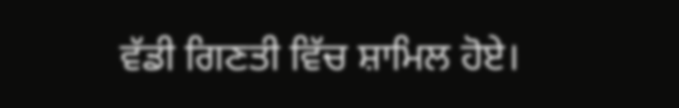ਵੱਡੀ ਗਿਣਤੀ ਵਿੱਚ ਸ਼ਾਮਿਲ ਹੋਏ।